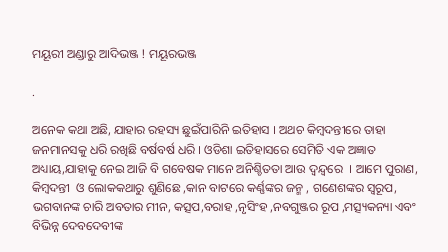ମୟୂରୀ ଅଣ୍ଡାରୁ ଆଦିଭଞ୍ଜ ! ମୟୂରଭଞ୍ଜ

.

ଅନେକ କଥା ଅଛି, ଯାହାର ରହସ୍ୟ ଛୁଇଁପାରିନି ଇତିହାସ । ଅଥଚ କିମ୍ବଦନ୍ତୀରେ ତାହା ଜନମାନସକୁ ଧରି ରଖିଛି ବର୍ଷବର୍ଷ ଧରି । ଓଡିଶା ଇତିହାସରେ ସେମିତି ଏକ ଅଜ୍ଞାତ ଅଧ୍ୟାୟ,ଯାହାକୁ ନେଇ ଆଜି ବି ଗବେଷକ ମାନେ ଅନିଶ୍ଚିତତା ଆଉ ଦ୍ୱନ୍ଦ୍ୱରେ  । ଆମେ ପୁରାଣ, କିମ୍ବଦନ୍ତୀ  ଓ ଲୋକକଥାରୁ ଶୁଣିଛେ ,କାନ ବାଟରେ କର୍ଣ୍ଣଙ୍କର ଜନ୍ମ , ଗଣେଶଙ୍କର ସ୍ୱରୂପ, ଭଗବାନଙ୍କ ଚାରି ଅବତାର ମୀନ, କତ୍ସପ,ବରାହ ,ନୃସିଂହ ,ନବଗୁଞ୍ଜର ରୂପ ,ମତ୍ସ୍ୟକନ୍ୟା ଏବଂ ବିଭିନ୍ନ ଦେବଦେବୀଙ୍କ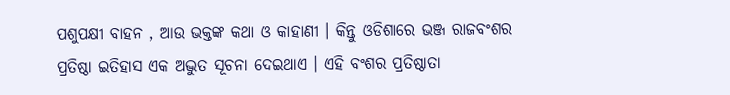ପଶୁପକ୍ଷୀ ବାହନ , ଆଉ ଭକ୍ତଙ୍କ କଥା ଓ କାହାଣୀ । କିନ୍ତୁ ଓଡିଶାରେ ଭଞ୍ଜ ରାଜବଂଶର ପ୍ରତିଷ୍ଠା ଇତିହାସ ଏକ ଅଦ୍ଭୁତ ସୂଚନା ଦେଇଥାଏ । ଏହି ବଂଶର ପ୍ରତିଷ୍ଠାତା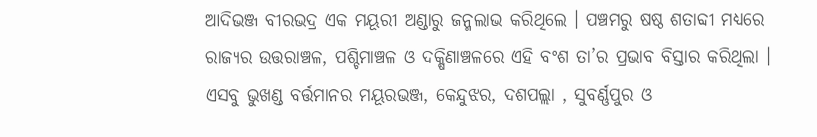ଆଦିଭଞ୍ଜ ବୀରଭଦ୍ର ଏକ ମୟୂରୀ ଅଣ୍ଡାରୁ ଜନ୍ମଲାଭ କରିଥିଲେ । ପଞ୍ଚମରୁ ଷଷ୍ଠ ଶତାବ୍ଦୀ ମଧ୍ୟରେ ରାଜ୍ୟର ଉତ୍ତରାଞ୍ଚଳ, ପଶ୍ଚିମାଞ୍ଚଳ ଓ ଦକ୍ଷିଣାଞ୍ଚଳରେ ଏହି ବଂଶ ତା’ର ପ୍ରଭାବ ବିସ୍ତାର କରିଥିଲା ।  ଏସବୁ ଭୁଖଣ୍ଡ ବର୍ତ୍ତମାନର ମୟୂରଭଞ୍ଜ, କେନ୍ଦୁଝର, ଦଶପଲ୍ଲା , ସୁବର୍ଣ୍ଣପୁର ଓ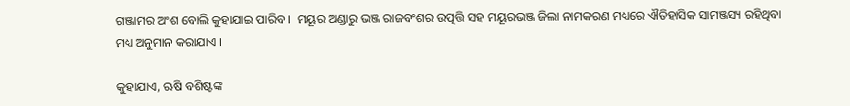ଗଞ୍ଜାମର ଅଂଶ ବୋଲି କୁହାଯାଇ ପାରିବ ।  ମୟୂର ଅଣ୍ଡାରୁ ଭଞ୍ଜ ରାଜବଂଶର ଉତ୍ପତ୍ତି ସହ ମୟୂରଭଞ୍ଜ ଜିଲା ନାମକରଣ ମଧ୍ୟରେ ଐତିହାସିକ ସାମଞ୍ଜସ୍ୟ ରହିଥିବା ମଧ୍ୟ ଅନୁମାନ କରାଯାଏ ।

କୁହାଯାଏ, ଋଷି ବଶିଷ୍ଟଙ୍କ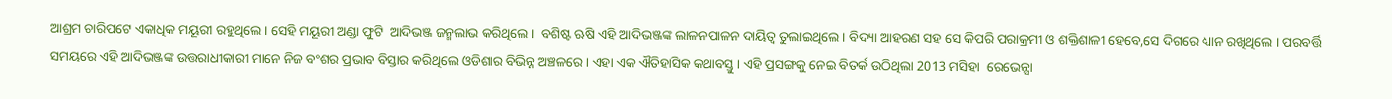ଆଶ୍ରମ ଚାରିପଟେ ଏକାଧିକ ମୟୂରୀ ରହୁଥିଲେ । ସେହି ମୟୂରୀ ଅଣ୍ଡା ଫୁଟି  ଆଦିଭଞ୍ଜ ଜନ୍ମଲାଭ କରିଥିଲେ ।  ବଶିଷ୍ଟ ଋଷି ଏହି ଆଦିଭଞ୍ଜଙ୍କ ଲାଳନପାଳନ ଦାୟିତ୍ୱ ତୁଲାଇଥିଲେ । ବିଦ୍ୟା ଆହରଣ ସହ ସେ କିପରି ପରାକ୍ରମୀ ଓ ଶକ୍ତିଶାଳୀ ହେବେ,ସେ ଦିଗରେ ଧ୍ୟାନ ରଖିଥିଲେ । ପରବର୍ତ୍ତି ସମୟରେ ଏହି ଆଦିଭଞ୍ଜଙ୍କ ଉତ୍ତରାଧୀକାରୀ ମାନେ ନିଜ ବଂଶର ପ୍ରଭାବ ବିସ୍ତାର କରିଥିଲେ ଓଡିଶାର ବିଭିନ୍ନ ଅଞ୍ଚଳରେ । ଏହା ଏକ ଐତିହାସିକ କଥାବସ୍ତୁ । ଏହି ପ୍ରସଙ୍ଗକୁ ନେଇ ବିତର୍କ ଉଠିଥିଲା 2013 ମସିହା  ରେଭେନ୍ସା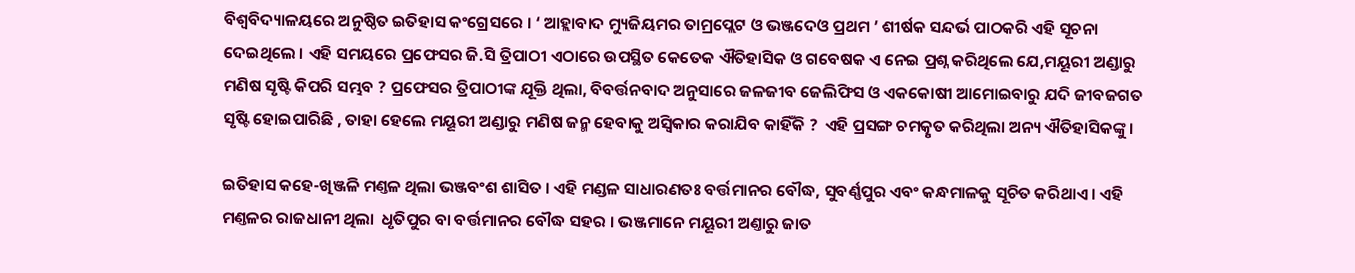ବିଶ୍ୱବିଦ୍ୟାଳୟରେ ଅନୁଷ୍ଠିତ ଇତିହାସ କଂଗ୍ରେସରେ । ‘ ଆହ୍ଲାବାଦ ମ୍ୟୁଜିୟମର ତାମ୍ରପ୍ଲେଟ ଓ ଭଞ୍ଜଦେଓ ପ୍ରଥମ ’ ଶୀର୍ଷକ ସନ୍ଦର୍ଭ ପାଠକରି ଏହି ସୂଚନା ଦେଇଥିଲେ । ଏହି ସମୟରେ ପ୍ରଫେସର ଜି.ସି ତ୍ରିପାଠୀ ଏଠାରେ ଉପସ୍ଥିତ କେତେକ ଐତିହାସିକ ଓ ଗବେଷକ ଏ ନେଇ ପ୍ରଶ୍ନ କରିଥିଲେ ଯେ,ମୟୂରୀ ଅଣ୍ଡାରୁ ମଣିଷ ସୃଷ୍ଟି କିପରି ସମ୍ଭବ ? ପ୍ରଫେସର ତ୍ରିପାଠୀଙ୍କ ଯୂକ୍ତି ଥିଲା, ବିବର୍ତ୍ତନବାଦ ଅନୁସାରେ ଜଳଜୀବ ଜେଲିଫିସ ଓ ଏକକୋଷୀ ଆମୋଇବାରୁ ଯଦି ଜୀବଜଗତ ସୃଷ୍ଟି ହୋଇପାରିଛି , ତାହା ହେଲେ ମୟୂରୀ ଅଣ୍ଡାରୁ ମଣିଷ ଜନ୍ମ ହେବାକୁ ଅସ୍ୱିକାର କରାଯିବ କାହିଁକି ?  ଏହି ପ୍ରସଙ୍ଗ ଚମତ୍କୃତ କରିଥିଲା ଅନ୍ୟ ଐତିହାସିକଙ୍କୁ ।

ଇତିହାସ କହେ-ଖିଞ୍ଜଳି ମଣ୍ତଳ ଥିଲା ଭଞ୍ଜବଂଶ ଶାସିତ । ଏହି ମଣ୍ଡଳ ସାଧାରଣତଃ ବର୍ତ୍ତମାନର ବୌଦ୍ଧ, ସୁବର୍ଣ୍ଣପୁର ଏବଂ କନ୍ଧମାଳକୁ ସୂଚିତ କରିଥାଏ । ଏହି ମଣ୍ତଳର ରାଜଧାନୀ ଥିଲା  ଧୃତିପୁର ବା ବର୍ତ୍ତମାନର ବୌଦ୍ଧ ସହର । ଭଞ୍ଜମାନେ ମୟୂରୀ ଅଣ୍ତାରୁ ଜାତ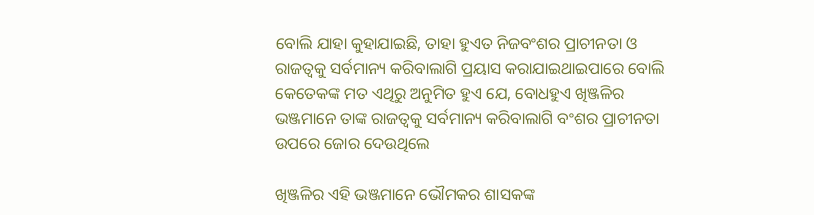ବୋଲି ଯାହା କୁହାଯାଇଛି, ତାହା ହୁଏତ ନିଜବଂଶର ପ୍ରାଚୀନତା ଓ ରାଜତ୍ୱକୁ ସର୍ବମାନ୍ୟ କରିବାଲାଗି ପ୍ରୟାସ କରାଯାଇଥାଇପାରେ ବୋଲି କେତେକଙ୍କ ମତ ଏଥିରୁ ଅନୁମିତ ହୁଏ ଯେ, ବୋଧହୁଏ ଖିଞ୍ଜଳିର ଭଞ୍ଜମାନେ ତାଙ୍କ ରାଜତ୍ୱକୁ ସର୍ବମାନ୍ୟ କରିବାଲାଗି ବଂଶର ପ୍ରାଚୀନତା ଉପରେ ଜୋର ଦେଉଥିଲେ

ଖିଞ୍ଜଳିର ଏହି ଭଞ୍ଜମାନେ ଭୌମକର ଶାସକଙ୍କ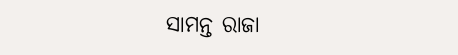ସାମନ୍ତ ରାଜା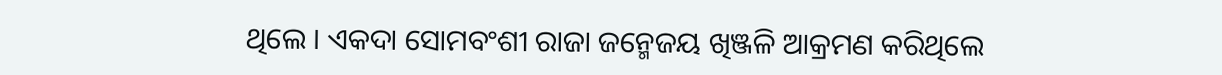ଥିଲେ । ଏକଦା ସୋମବଂଶୀ ରାଜା ଜନ୍ମେଜୟ ଖିଞ୍ଜଳି ଆକ୍ରମଣ କରିଥିଲେ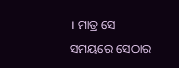। ମାତ୍ର ସେ ସମୟରେ ସେଠାର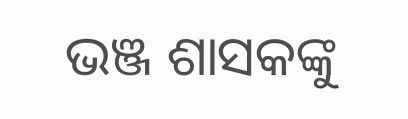ଭଞ୍ଜ ଶାସକଙ୍କୁ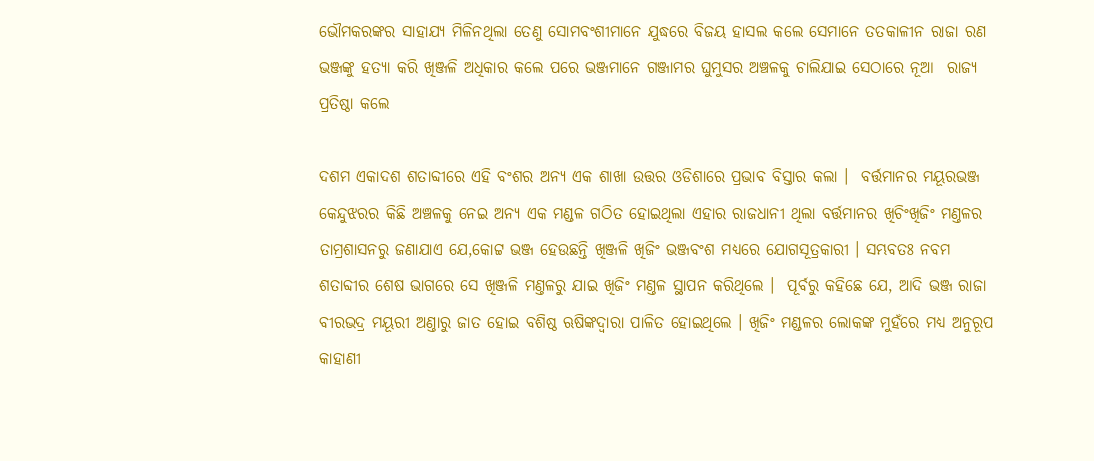ଭୌମକରଙ୍କର ସାହାଯ୍ୟ ମିଳିନଥିଲା ତେଣୁ ସୋମବଂଶୀମାନେ ଯୁଦ୍ଧରେ ବିଜୟ ହାସଲ କଲେ ସେମାନେ ତତକାଳୀନ ରାଜା ରଣ ଭଞ୍ଜଙ୍କୁ ହତ୍ୟା କରି ଖିଞ୍ଜଳି ଅଧିକାର କଲେ ପରେ ଭଞ୍ଜମାନେ ଗଞ୍ଜାମର ଘୁମୁସର ଅଞ୍ଚଳକୁ ଚାଲିଯାଇ ସେଠାରେ ନୂଆ  ରାଜ୍ୟ ପ୍ରତିଷ୍ଠା କଲେ

ଦଶମ ଏକାଦଶ ଶତାବ୍ଦୀରେ ଏହି ବଂଶର ଅନ୍ୟ ଏକ ଶାଖା ଉତ୍ତର ଓଡିଶାରେ ପ୍ରଭାବ ବିସ୍ତାର କଲା ।  ବର୍ତ୍ତମାନର ମୟୂରଭଞ୍ଜ କେନ୍ଦୁଝରର କିଛି ଅଞ୍ଚଳକୁ ନେଇ ଅନ୍ୟ ଏକ ମଣ୍ଡଳ ଗଠିତ ହୋଇଥିଲା ଏହାର ରାଜଧାନୀ ଥିଲା ବର୍ତ୍ତମାନର ଖିଚିଂଖିଜିଂ ମଣ୍ତଳର ତାମ୍ରଶାସନରୁ ଜଣାଯାଏ ଯେ,କୋଟ୍ଟ ଭଞ୍ଜ ହେଉଛନ୍ତି ଖିଞ୍ଜଳି ଖିଜିଂ ଭଞ୍ଜବଂଶ ମଧ୍ୟରେ ଯୋଗସୂତ୍ରକାରୀ । ସମ୍ଭବତଃ ନବମ ଶତାବ୍ଦୀର ଶେଷ ଭାଗରେ ସେ ଖିଞ୍ଜଳି ମଣ୍ତଳରୁ ଯାଇ ଖିଜିଂ ମଣ୍ତଳ ସ୍ଥାପନ କରିଥିଲେ ।  ପୂର୍ବରୁ କହିଛେ ଯେ, ଆଦି ଭଞ୍ଜ ରାଜା ବୀରଭଦ୍ର ମୟୂରୀ ଅଣ୍ତାରୁ ଜାତ ହୋଇ ବଶିଷ୍ଠ ଋଷିଙ୍କଦ୍ୱାରା ପାଳିତ ହୋଇଥିଲେ । ଖିଜିଂ ମଣ୍ଡଳର ଲୋକଙ୍କ ମୁହଁରେ ମଧ୍ୟ ଅନୁରୂପ କାହାଣୀ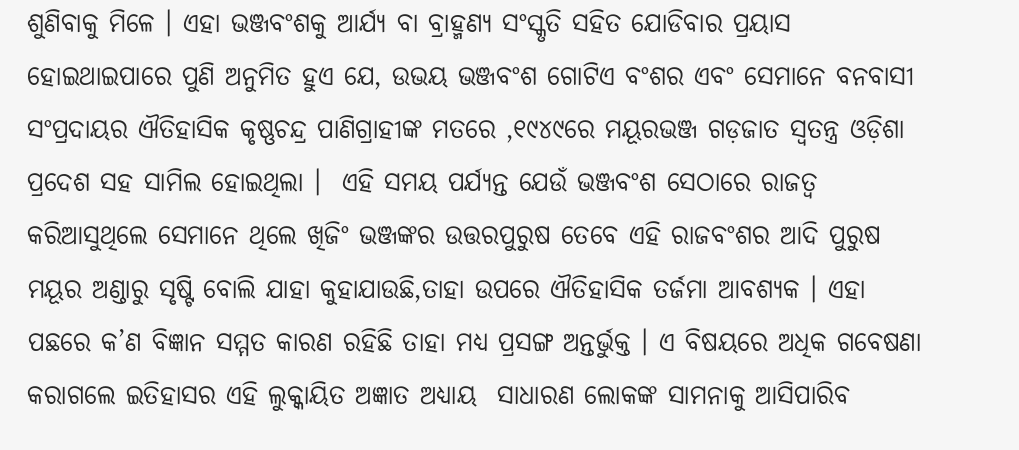ଶୁଣିବାକୁ ମିଳେ । ଏହା ଭଞ୍ଜବଂଶକୁ ଆର୍ଯ୍ୟ ବା ବ୍ରାହ୍ମଣ୍ୟ ସଂସ୍କୃତି ସହିତ ଯୋଡିବାର ପ୍ରୟାସ ହୋଇଥାଇପାରେ ପୁଣି ଅନୁମିତ ହୁଏ ଯେ, ଉଭୟ ଭଞ୍ଜବଂଶ ଗୋଟିଏ ବଂଶର ଏବଂ ସେମାନେ ବନବାସୀ ସଂପ୍ରଦାୟର ଐତିହାସିକ କୃଷ୍ଣଚନ୍ଦ୍ର ପାଣିଗ୍ରାହୀଙ୍କ ମତରେ ,୧୯୪୯ରେ ମୟୂରଭଞ୍ଜ ଗଡ଼ଜାତ ସ୍ୱତନ୍ତ୍ର ଓଡ଼ିଶା ପ୍ରଦେଶ ସହ ସାମିଲ ହୋଇଥିଲା ।  ଏହି ସମୟ ପର୍ଯ୍ୟନ୍ତ ଯେଉଁ ଭଞ୍ଜବଂଶ ସେଠାରେ ରାଜତ୍ୱ କରିଆସୁଥିଲେ ସେମାନେ ଥିଲେ ଖିଜିଂ ଭଞ୍ଜଙ୍କର ଉତ୍ତରପୁରୁଷ ତେବେ ଏହି ରାଜବଂଶର ଆଦି ପୁରୁଷ ମୟୂର ଅଣ୍ଡାରୁ ସୃଷ୍ଟି ବୋଲି ଯାହା କୁହାଯାଉଛି,ତାହା ଉପରେ ଐତିହାସିକ ତର୍ଜମା ଆବଶ୍ୟକ । ଏହା ପଛରେ କ’ଣ ବିଜ୍ଞାନ ସମ୍ମତ କାରଣ ରହିଛି ତାହା ମଧ୍ୟ ପ୍ରସଙ୍ଗ ଅନ୍ତର୍ଭୁକ୍ତ । ଏ ବିଷୟରେ ଅଧିକ ଗବେଷଣା କରାଗଲେ ଇତିହାସର ଏହି ଲୁକ୍କାୟିତ ଅଜ୍ଞାତ ଅଧ୍ୟାୟ  ସାଧାରଣ ଲୋକଙ୍କ ସାମନାକୁ ଆସିପାରିବ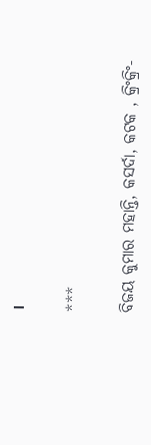।

***

ବିଜୟ କୁମାର ମହାନ୍ତି, କସର୍ଦା, କଟକ , କ୍ରିଂକ୍ରିଂ-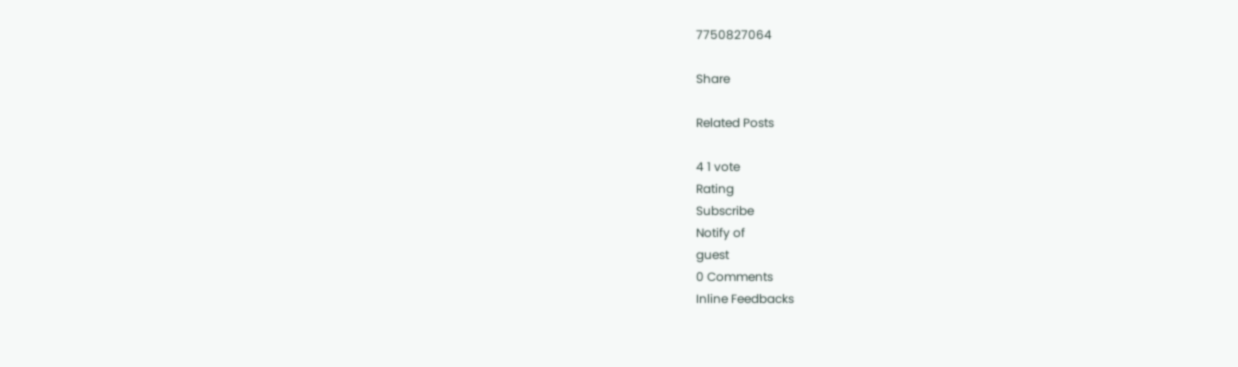7750827064

Share

Related Posts

4 1 vote
Rating
Subscribe
Notify of
guest
0 Comments
Inline Feedbacks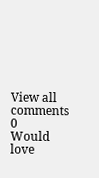View all comments
0
Would love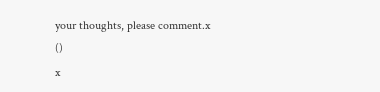your thoughts, please comment.x
()
x